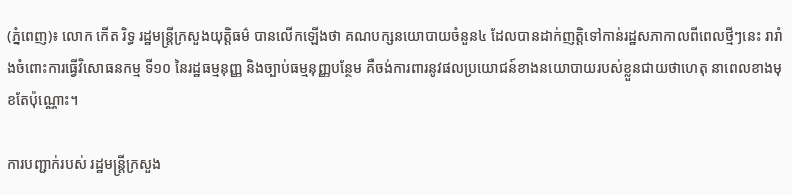(ភ្នំពេញ)៖ លោក កើត រិទ្ធ រដ្ឋមន្រ្តីក្រសួងយុត្តិធម៌ បានលើកឡើងថា គណបក្សនយោបាយចំនួន៤ ដែលបានដាក់ញត្តិទៅកាន់រដ្ឋសភាកាលពីពេលថ្មីៗនេះ រារាំងចំពោះការធ្វើវិសោធនកម្ម ទី១០ នៃរដ្ឋធម្មនុញ្ញ និងច្បាប់ធម្មនុញ្ញបន្ថែម គឺចង់ការពារនូវផលប្រយោជន៍ខាងនយោបាយរបស់ខ្លួនជាយថាហេតុ នាពេលខាងមុខតែប៉ុណ្ណោះ។

ការបញ្ជាក់របស់ រដ្ឋមន្រ្តីក្រសួង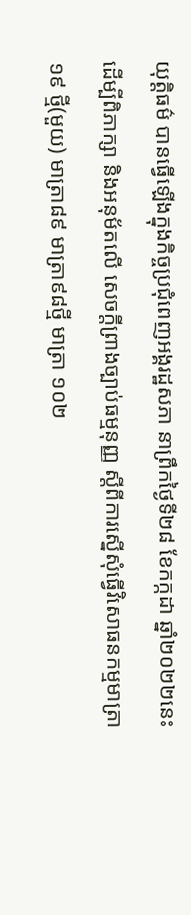យុត្តិធម៌ បានធ្វើឡើងក្នុងកិច្ចប្រជុំពេញអង្គរដ្ឋសភា នាព្រឹកថ្ងៃទី២៨ ខែកក្កដា ឆ្នាំ២០២២នេះ ដើម្បីពិភាក្សា និងអនុម័តលើ សេចក្តីព្រាងច្បាប់ធម្មនុញ្ញ ស្តីពីការស្នើសុំធ្វើវិសោធនកម្មមាត្រា១៩ ថ្មី(មួយ) មាត្រា៨៩ មាត្រា៩៨ថ្មី មាត្រា ១០២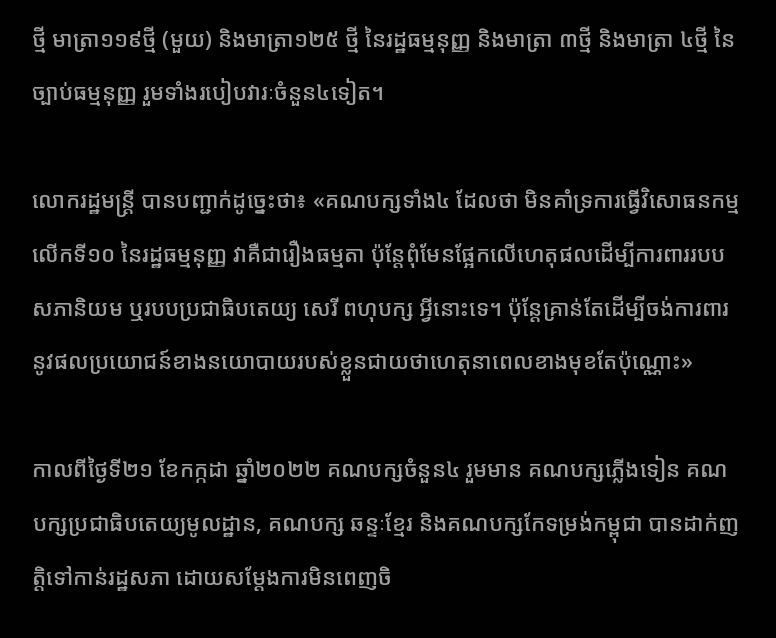ថ្មី មាត្រា១១៩ថ្មី (មួយ) និងមាត្រា១២៥ ថ្មី នៃរដ្ឋធម្មនុញ្ញ និងមាត្រា ៣ថ្មី និងមាត្រា ៤ថ្មី នៃច្បាប់ធម្មនុញ្ញ រួមទាំងរបៀបវារៈចំនួន៤ទៀត។

លោករដ្ឋមន្រ្តី បានបញ្ជាក់ដូច្នេះថា៖ «គណបក្សទាំង៤ ដែលថា មិនគាំទ្រការធ្វើវិសោធនកម្មលើកទី១០ នៃរដ្ឋធម្មនុញ្ញ វាគឺជារឿងធម្មតា ប៉ុន្តែពុំមែនផ្អែកលើហេតុផលដើម្បីការពាររបបសភានិយម ឬរបបប្រជាធិបតេយ្យ សេរី ពហុបក្ស អ្វីនោះទេ។ ប៉ុន្តែគ្រាន់តែដើម្បីចង់ការពារនូវផលប្រយោជន៍ខាងនយោបាយរបស់ខ្លួនជាយថាហេតុនាពេលខាងមុខតែប៉ុណ្ណោះ»

កាលពីថ្ងៃទី២១ ខែកក្កដា ឆ្នាំ២០២២ គណបក្សចំនួន៤ រួមមាន គណបក្សភ្លើងទៀន គណបក្សប្រជាធិបតេយ្យមូលដ្ឋាន, គណបក្ស ឆន្ទៈខ្មែរ និងគណបក្សកែទម្រង់កម្ពុជា បានដាក់ញត្តិទៅកាន់រដ្ឋសភា ដោយសម្តែងការមិនពេញចិ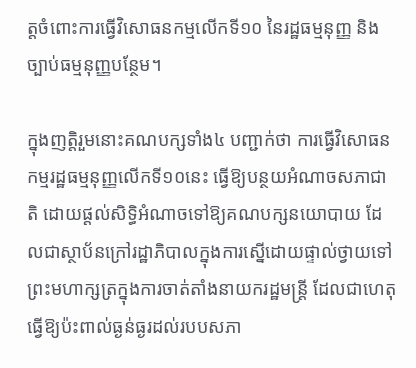ត្តចំពោះការធ្វើវិសោធនកម្មលើកទី១០ នៃរដ្ឋធម្មនុញ្ញ និងច្បាប់ធម្មនុញ្ញបន្ថែម។

ក្នុងញត្តិរួមនោះគណបក្សទាំង៤ បញ្ជាក់ថា ការធ្វើវិសោធនកម្មរដ្ឋធម្មនុញ្ញលើកទី១០នេះ ធ្វើឱ្យបន្ថយអំណាចសភាជាតិ ដោយផ្តល់សិទ្ធិអំណាចទៅឱ្យគណបក្សនយោបាយ ដែលជាស្ថាប័នក្រៅរដ្ឋាភិបាលក្នុងការស្នើដោយផ្ទាល់ថ្វាយទៅព្រះមហាក្សត្រក្នុងការចាត់តាំងនាយករដ្ឋមន្ត្រី ដែលជាហេតុធ្វើឱ្យប៉ះពាល់ធ្ងន់ធ្ងរដល់របបសភា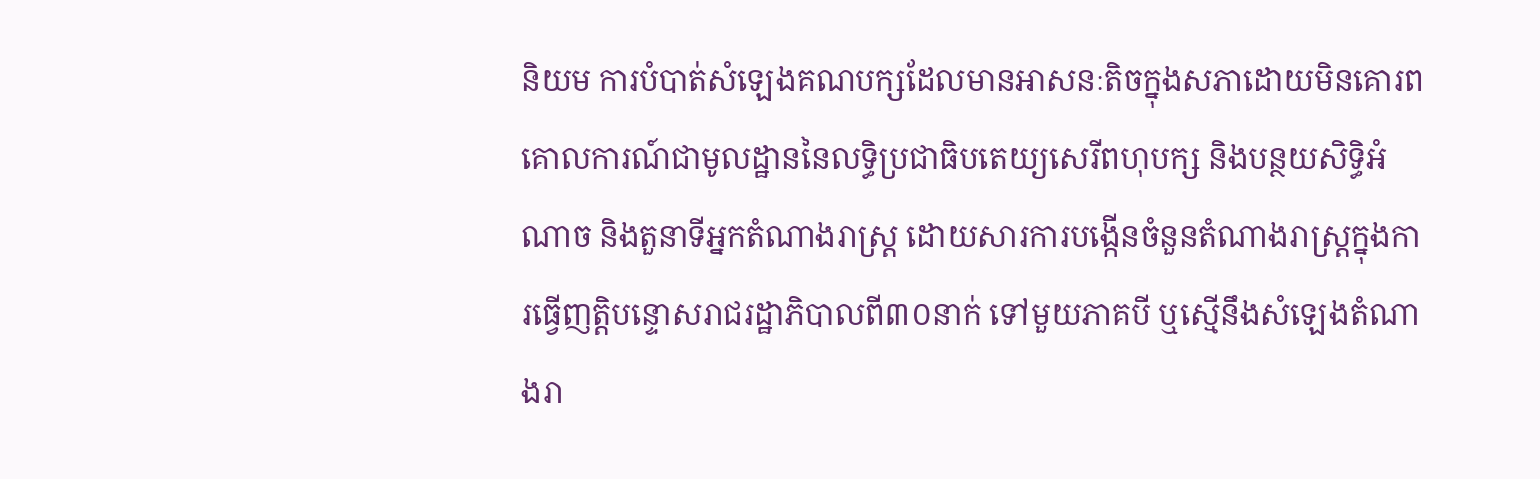និយម ការបំបាត់សំឡេងគណបក្សដែលមានអាសនៈតិចក្នុងសភាដោយមិនគោរពគោលការណ៍ជាមូលដ្ឋាននៃលទ្ធិប្រជាធិបតេយ្យសេរីពហុបក្ស និងបន្ថយសិទ្ធិអំណាច និងតួនាទីអ្នកតំណាងរាស្ត្រ ដោយសារការបង្កើនចំនួនតំណាងរាស្ត្រក្នុងការធ្វើញត្តិបន្ទោសរាជរដ្ឋាភិបាលពី៣០នាក់ ទៅមួយភាគបី ឬស្មើនឹងសំឡេងតំណាងរា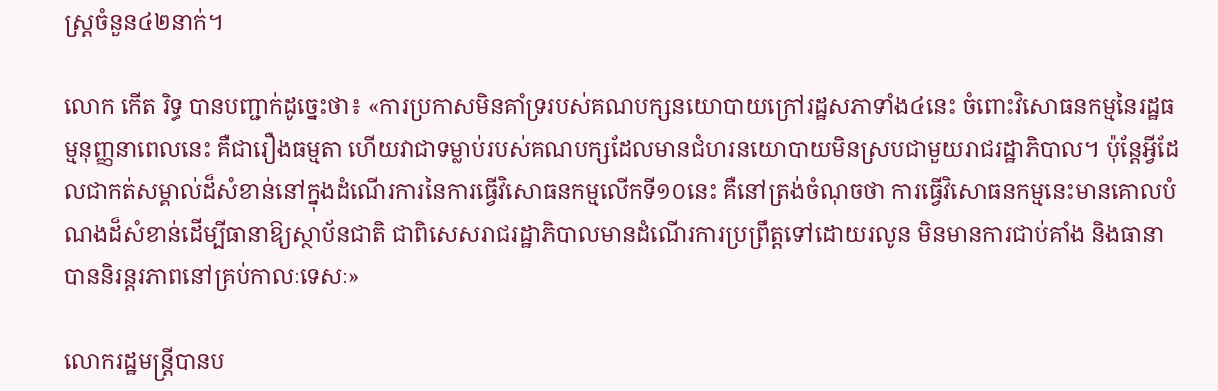ស្ត្រចំនួន៤២នាក់។

លោក កើត រិទ្ធ បានបញ្ជាក់ដូច្នេះថា៖ «ការប្រកាសមិនគាំទ្ររបស់គណបក្សនយោបាយក្រៅរដ្ឋសភាទាំង៤នេះ ចំពោះវិសោធនកម្មនៃរដ្ឋធម្មនុញ្ញនាពេលនេះ គឺជារឿងធម្មតា ហើយវាជាទម្លាប់របស់គណបក្សដែលមានជំហរនយោបាយមិនស្របជាមួយរាជរដ្ឋាភិបាល។ ប៉ុន្តែអ្វីដែលជាកត់សម្គាល់ដ៏សំខាន់នៅក្នុងដំណើរការនៃការធ្វើវិសោធនកម្មលើកទី១០នេះ គឺនៅត្រង់ចំណុចថា ការធ្វើវិសោធនកម្មនេះមានគោលបំណងដ៏សំខាន់ដើម្បីធានាឱ្យស្ថាប័នជាតិ ជាពិសេសរាជរដ្ឋាភិបាលមានដំណើរការប្រព្រឹត្តទៅដោយរលូន មិនមានការជាប់គាំង និងធានាបាននិរន្តរភាពនៅគ្រប់កាលៈទេសៈ»

លោករដ្ឋមន្រ្តីបានប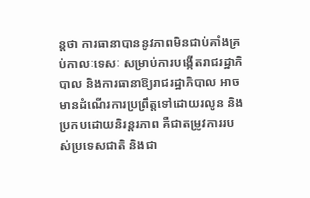ន្តថា ការធានាបាននូវភាពមិនជាប់គាំងគ្រប់កាលៈទេសៈ សម្រាប់ការបង្កើតរាជរដ្ឋាភិបាល និងការធានាឱ្យរាជរដ្ឋាភិបាល អាចមានដំណើរការប្រព្រឹត្តទៅដោយរលូន និងប្រកបដោយនិរន្តរភាព គឺជាតម្រូវការរបស់ប្រទេសជាតិ និងជា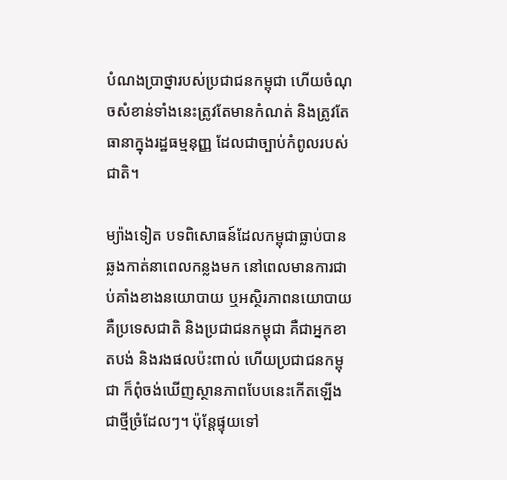បំណងប្រាថ្នារបស់ប្រជាជនកម្ពុជា ហើយចំណុចសំខាន់ទាំងនេះត្រូវតែមានកំណត់ និងត្រូវតែធានាក្នុងរដ្ឋធម្មនុញ្ញ ដែលជាច្បាប់កំពូលរបស់ជាតិ។

ម្យ៉ាងទៀត បទពិសោធន៍ដែលកម្ពុជាធ្លាប់បានឆ្លងកាត់នាពេលកន្លងមក នៅពេលមានការជាប់គាំងខាងនយោបាយ ឬអស្ថិរភាពនយោបាយ គឺប្រទេសជាតិ និងប្រជាជនកម្ពុជា គឺជាអ្នកខាតបង់ និងរងផលប៉ះពាល់ ហើយប្រជាជនកម្ពុជា ក៏ពុំចង់ឃើញស្ថានភាពបែបនេះកើតឡើងជាថ្មីច្រំដែលៗ។ ប៉ុន្តែផ្ទុយទៅ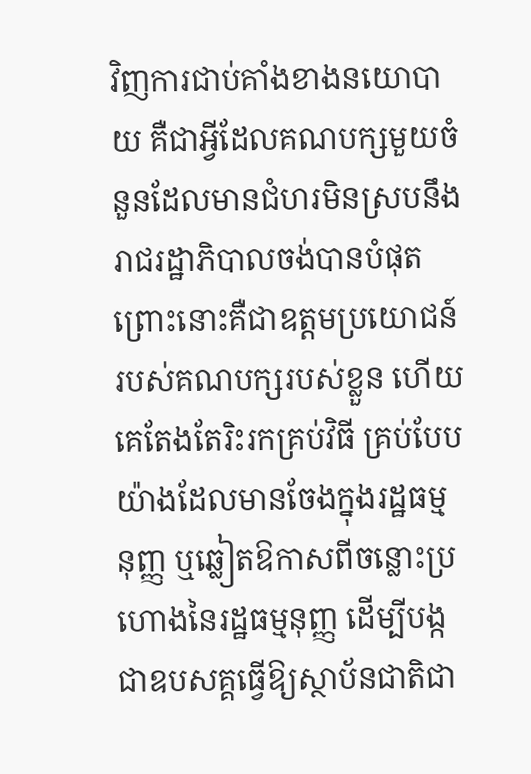វិញការជាប់គាំងខាងនយោបាយ គឺជាអ្វីដែលគណបក្សមួយចំនួនដែលមានជំហរមិនស្របនឹងរាជរដ្ឋាភិបាលចង់បានបំផុត ព្រោះនោះគឺជាឧត្តមប្រយោជន៍របស់គណបក្សរបស់ខ្លួន ហើយគេតែងតែរិះរកគ្រប់វិធី គ្រប់បែបយ៉ាងដែលមានចែងក្នុងរដ្ឋធម្មនុញ្ញ ឬឆ្លៀតឱកាសពីចន្លោះប្រហោងនៃរដ្ឋធម្មនុញ្ញ ដើម្បីបង្កជាឧបសគ្គធ្វើឱ្យស្ថាប័នជាតិជា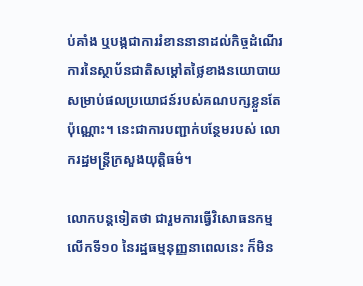ប់គាំង ឬបង្កជាការរំខាននានាដល់កិច្ចដំណើរការនៃស្ថាប័នជាតិសម្តៅតថ្លៃខាងនយោបាយសម្រាប់ផលប្រយោជន៍របស់គណបក្សខ្លួនតែប៉ុណ្ណោះ។ នេះជាការបញ្ជាក់បន្ថែមរបស់ លោករដ្ឋមន្រ្តីក្រសួងយុត្តិធម៌។

លោកបន្តទៀតថា ជារួមការធ្វើវិសោធនកម្មលើកទី១០ នៃរដ្ឋធម្មនុញ្ញនាពេលនេះ ក៏មិន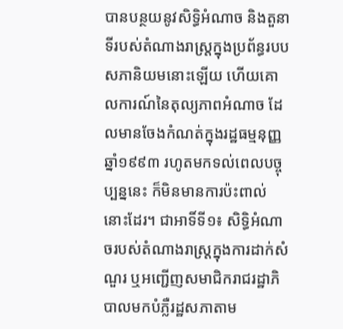បានបន្ថយនូវសិទ្ធិអំណាច និងតួនាទីរបស់តំណាងរាស្ត្រក្នុងប្រព័ន្ធរបបសភានិយមនោះឡើយ ហើយគោលការណ៍នៃតុល្យភាពអំណាច ដែលមានចែងកំណត់ក្នុងរដ្ឋធម្មនុញ្ញឆ្នាំ១៩៩៣ រហូតមកទល់ពេលបច្ចុប្បន្ននេះ ក៏មិនមានការប៉ះពាល់នោះដែរ។ ជាអាទិ៍ទី១៖ សិទ្ធិអំណាចរបស់តំណាងរាស្ត្រក្នុងការដាក់សំណួរ ឬអញ្ជើញសមាជិករាជរដ្ឋាភិបាលមកបំភ្លឺរដ្ឋសភាតាម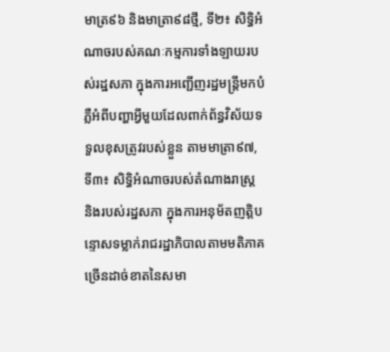មាត្រ៩៦ និងមាត្រា៩៨ថ្មី, ទី២៖ សិទ្ធិអំណាចរបស់គណៈកម្មការទាំងឡាយរបស់រដ្ឋសភា ក្នុងការអញ្ជើញរដ្ឋមន្ត្រីមកបំភ្លឺអំពីបញ្ហាអ្វីមួយដែលពាក់ព័ន្ធវិស័យទទួលខុសត្រូវរបស់ខ្លួន តាមមាត្រា៩៧, ទី៣៖ សិទ្ធិអំណាចរបស់តំណាងរាស្ត្រ និងរបស់រដ្ឋសភា ក្នុងការអនុម័តញត្តិបន្ទោសទម្លាក់រាជរដ្ឋាភិបាលតាមមតិភាគច្រើនដាច់ខាតនៃសមា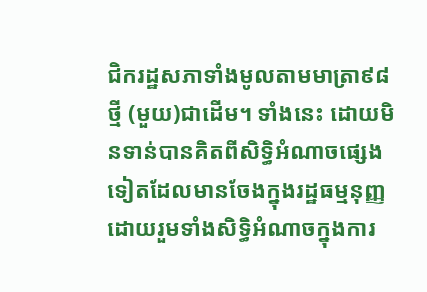ជិករដ្ឋសភាទាំងមូលតាមមាត្រា៩៨ថ្មី (មួយ)ជាដើម។ ទាំងនេះ ដោយមិនទាន់បានគិតពីសិទ្ធិអំណាចផ្សេងទៀតដែលមានចែងក្នុងរដ្ឋធម្មនុញ្ញ ដោយរួមទាំងសិទ្ធិអំណាចក្នុងការ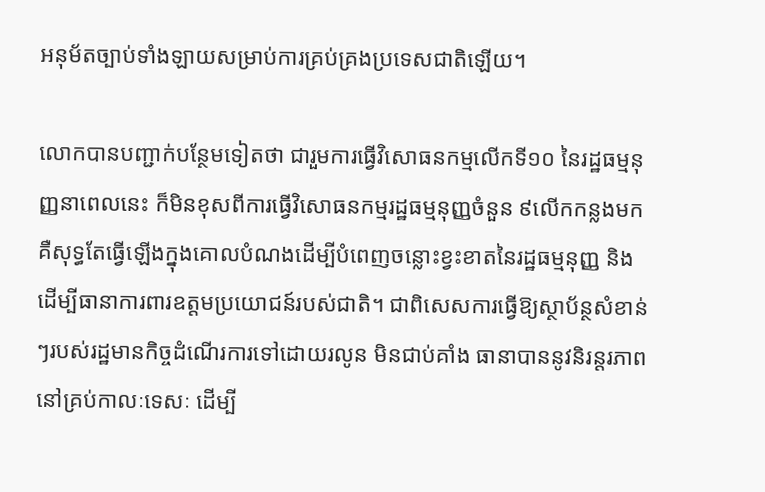អនុម័តច្បាប់ទាំងឡាយសម្រាប់ការគ្រប់គ្រងប្រទេសជាតិឡើយ។

លោកបានបញ្ជាក់បន្ថែមទៀតថា ជារួមការធ្វើវិសោធនកម្មលើកទី១០ នៃរដ្ឋធម្មនុញ្ញនាពេលនេះ ក៏មិនខុសពីការធ្វើវិសោធនកម្មរដ្ឋធម្មនុញ្ញចំនួន ៩លើកកន្លងមក គឺសុទ្ធតែធ្វើឡើងក្នុងគោលបំណងដើម្បីបំពេញចន្លោះខ្វះខាតនៃរដ្ឋធម្មនុញ្ញ និងដើម្បីធានាការពារឧត្តមប្រយោជន៍របស់ជាតិ។ ជាពិសេសការធ្វើឱ្យស្ថាប័ន្ថសំខាន់ៗរបស់រដ្ឋមានកិច្ចដំណើរការទៅដោយរលូន មិនជាប់គាំង ធានាបាននូវនិរន្តរភាពនៅគ្រប់កាលៈទេសៈ ដើម្បី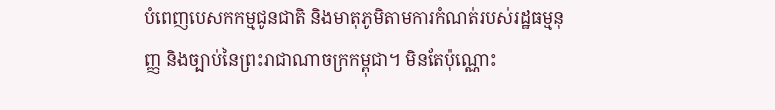បំពេញបេសកកម្មជូនជាតិ និងមាតុភូមិតាមការកំណត់របស់រដ្ឋធម្មនុញ្ញ និងច្បាប់នៃព្រះរាជាណាចក្រកម្ពុជា។ មិនតែប៉ុណ្ណោះ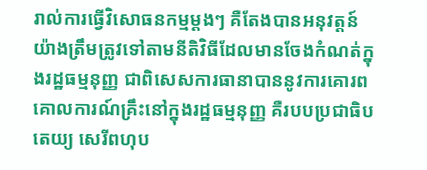រាល់ការធ្វើវិសោធនកម្មម្តងៗ គឺតែងបានអនុវត្តន៍យ៉ាងត្រឹមត្រូវទៅតាមនីតិវិធីដែលមានចែងកំណត់ក្នុងរដ្ឋធម្មនុញ្ញ ជាពិសេសការធានាបាននូវការគោរពគោលការណ៍គ្រឹះនៅក្នុងរដ្ឋធម្មនុញ្ញ គឺរបបប្រជាធិបតេយ្យ សេរីពហុប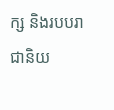ក្ស និងរបបរាជានិយ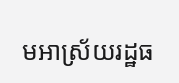មអាស្រ័យរដ្ឋធ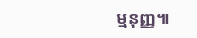ម្មនុញ្ញ៕